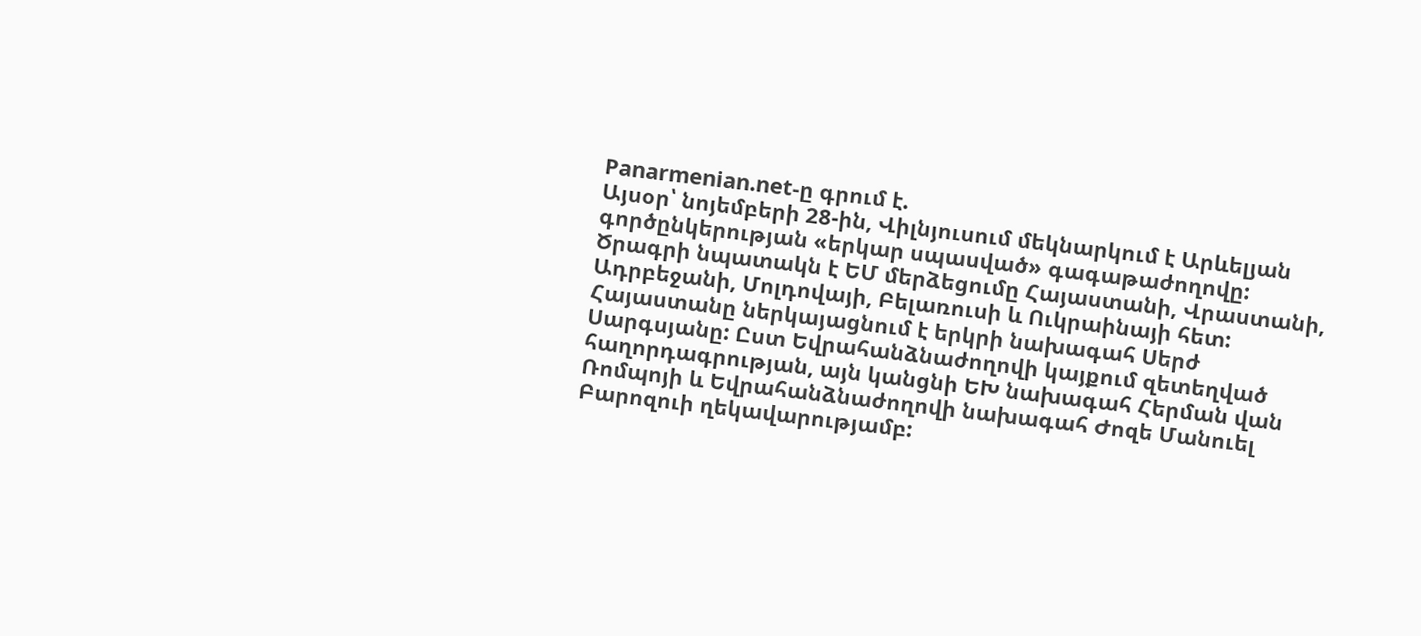Panarmenian.net-ը գրում է.
Այսօր՝ նոյեմբերի 28-ին, Վիլնյուսում մեկնարկում է Արևելյան գործընկերության «երկար սպասված» գագաթաժողովը: Ծրագրի նպատակն է ԵՄ մերձեցումը Հայաստանի, Վրաստանի, Ադրբեջանի, Մոլդովայի, Բելառուսի և Ուկրաինայի հետ:
Հայաստանը ներկայացնում է երկրի նախագահ Սերժ Սարգսյանը: Ըստ Եվրահանձնաժողովի կայքում զետեղված հաղորդագրության, այն կանցնի ԵԽ նախագահ Հերման վան Ռոմպոյի և Եվրահանձնաժողովի նախագահ Ժոզե Մանուել Բարոզուի ղեկավարությամբ: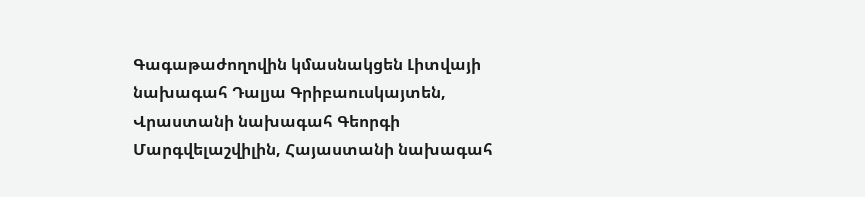Գագաթաժողովին կմասնակցեն Լիտվայի նախագահ Դալյա Գրիբաուսկայտեն, Վրաստանի նախագահ Գեորգի Մարգվելաշվիլին, Հայաստանի նախագահ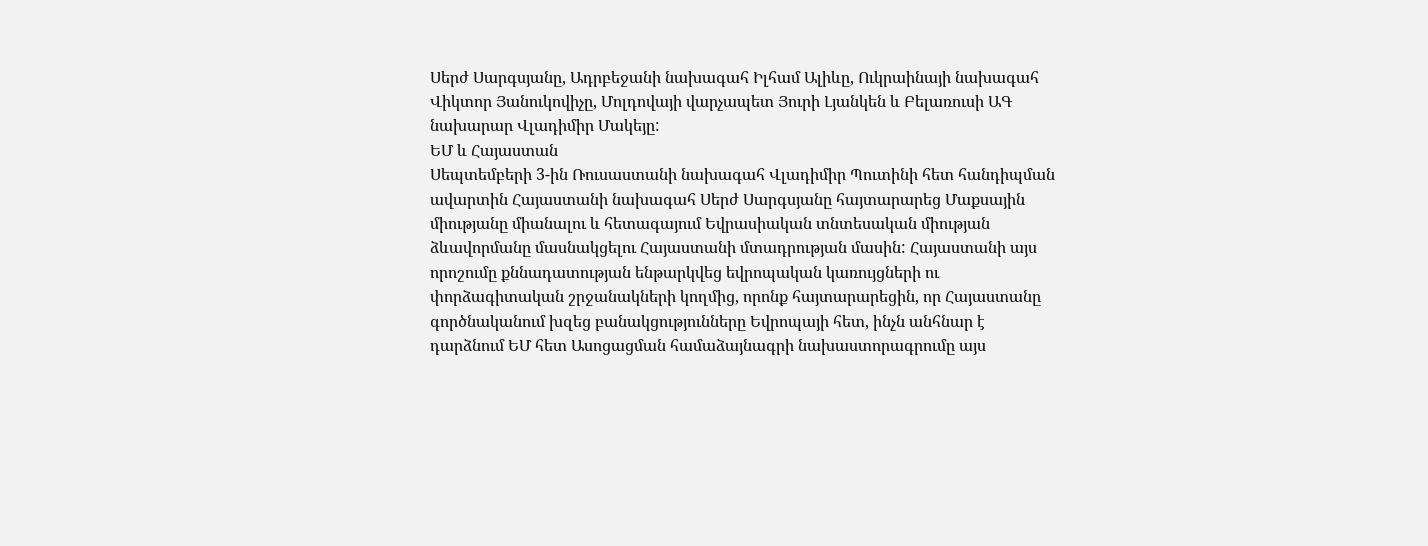Սերժ Սարգսյանը, Ադրբեջանի նախագահ Իլհամ Ալիևը, Ուկրաինայի նախագահ Վիկտոր Յանուկովիչը, Մոլդովայի վարչապետ Յուրի Լյանկեն և Բելառուսի ԱԳ նախարար Վլադիմիր Մակեյը:
ԵՄ և Հայաստան
Սեպտեմբերի 3-ին Ռուսաստանի նախագահ Վլադիմիր Պուտինի հետ հանդիպման ավարտին Հայաստանի նախագահ Սերժ Սարգսյանը հայտարարեց Մաքսային միությանը միանալու և հետագայում Եվրասիական տնտեսական միության ձևավորմանը մասնակցելու Հայաստանի մտադրության մասին: Հայաստանի այս որոշումը քննադատության ենթարկվեց եվրոպական կառույցների ու փորձագիտական շրջանակների կողմից, որոնք հայտարարեցին, որ Հայաստանը գործնականում խզեց բանակցությունները Եվրոպայի հետ, ինչն անհնար է դարձնում ԵՄ հետ Ասոցացման համաձայնագրի նախաստորագրումը այս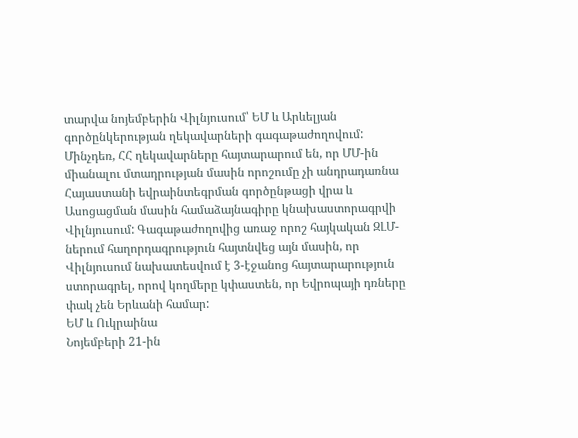տարվա նոյեմբերին Վիլնյուսում՝ ԵՄ և Արևելյան գործընկերության ղեկավարների գագաթաժողովում:
Մինչդեռ, ՀՀ ղեկավարները հայտարարում են, որ ՄՄ-ին միանալու մտադրության մասին որոշումը չի անդրադառնա Հայաստանի եվրաինտեգրման գործընթացի վրա և Ասոցացման մասին համաձայնագիրը կնախաստորագրվի Վիլնյուսում: Գագաթաժողովից առաջ որոշ հայկական ԶԼՄ-ներում հաղորդագրություն հայտնվեց այն մասին, որ Վիլնյուսում նախատեսվում է 3-էջանոց հայտարարություն ստորագրել, որով կողմերը կփաստեն, որ Եվրոպայի դռները փակ չեն Երևանի համար:
ԵՄ և Ուկրաինա
Նոյեմբերի 21-ին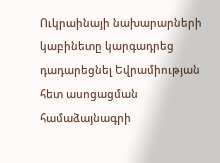Ուկրաինայի նախարարների կաբինետը կարգադրեց դադարեցնել Եվրամիության հետ ասոցացման համաձայնագրի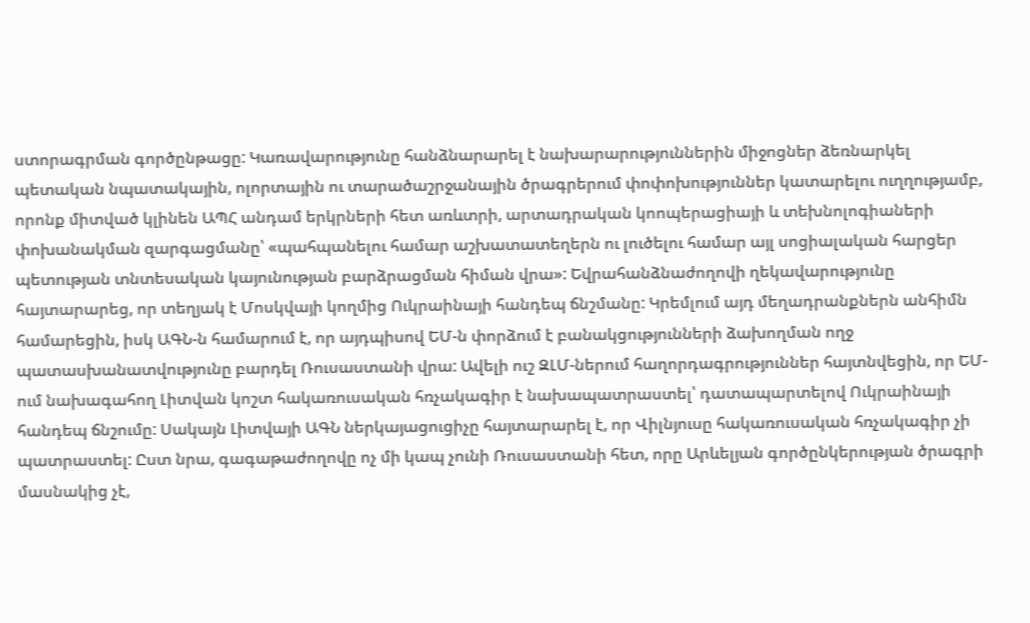ստորագրման գործընթացը: Կառավարությունը հանձնարարել է նախարարություններին միջոցներ ձեռնարկել պետական նպատակային, ոլորտային ու տարածաշրջանային ծրագրերում փոփոխություններ կատարելու ուղղությամբ, որոնք միտված կլինեն ԱՊՀ անդամ երկրների հետ առևտրի, արտադրական կոոպերացիայի և տեխնոլոգիաների փոխանակման զարգացմանը՝ «պահպանելու համար աշխատատեղերն ու լուծելու համար այլ սոցիալական հարցեր պետության տնտեսական կայունության բարձրացման հիման վրա»: Եվրահանձնաժողովի ղեկավարությունը հայտարարեց, որ տեղյակ է Մոսկվայի կողմից Ուկրաինայի հանդեպ ճնշմանը: Կրեմլում այդ մեղադրանքներն անհիմն համարեցին, իսկ ԱԳՆ-ն համարում է, որ այդպիսով ԵՄ-ն փորձում է բանակցությունների ձախողման ողջ պատասխանատվությունը բարդել Ռուսաստանի վրա: Ավելի ուշ ԶԼՄ-ներում հաղորդագրություններ հայտնվեցին, որ ԵՄ-ում նախագահող Լիտվան կոշտ հակառուսական հռչակագիր է նախապատրաստել՝ դատապարտելով Ուկրաինայի հանդեպ ճնշումը: Սակայն Լիտվայի ԱԳՆ ներկայացուցիչը հայտարարել է, որ Վիլնյուսը հակառուսական հռչակագիր չի պատրաստել: Ըստ նրա, գագաթաժողովը ոչ մի կապ չունի Ռուսաստանի հետ, որը Արևելյան գործընկերության ծրագրի մասնակից չէ,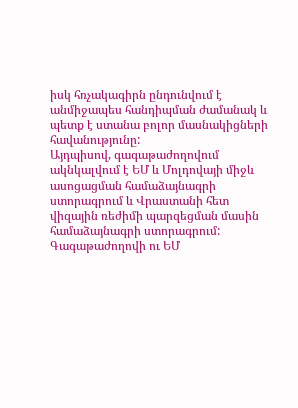իսկ հռչակագիրն ընդունվում է անմիջապես հանդիպման ժամանակ և պետք է ստանա բոլոր մասնակիցների հավանությունը:
Այդպիսով, գագաթաժողովում ակնկալվում է ԵՄ և Մոլդովայի միջև ասոցացման համաձայնագրի ստորագրում և Վրաստանի հետ վիզային ռեժիմի պարզեցման մասին համաձայնագրի ստորագրում:
Գագաթաժողովի ու ԵՄ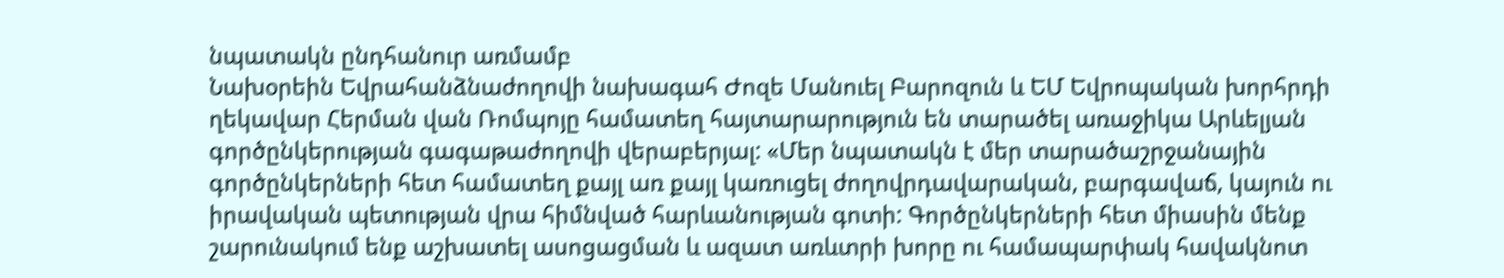նպատակն ընդհանուր առմամբ
Նախօրեին Եվրահանձնաժողովի նախագահ Ժոզե Մանուել Բարոզուն և ԵՄ Եվրոպական խորհրդի ղեկավար Հերման վան Ռոմպոյը համատեղ հայտարարություն են տարածել առաջիկա Արևելյան գործընկերության գագաթաժողովի վերաբերյալ: «Մեր նպատակն է մեր տարածաշրջանային գործընկերների հետ համատեղ քայլ առ քայլ կառուցել ժողովրդավարական, բարգավաճ, կայուն ու իրավական պետության վրա հիմնված հարևանության գոտի: Գործընկերների հետ միասին մենք շարունակում ենք աշխատել ասոցացման և ազատ առևտրի խորը ու համապարփակ հավակնոտ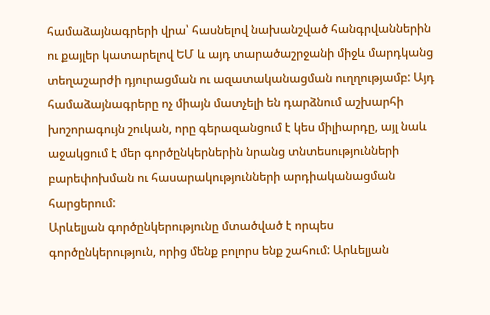համաձայնագրերի վրա՝ հասնելով նախանշված հանգրվաններին ու քայլեր կատարելով ԵՄ և այդ տարածաշրջանի միջև մարդկանց տեղաշարժի դյուրացման ու ազատականացման ուղղությամբ: Այդ համաձայնագրերը ոչ միայն մատչելի են դարձնում աշխարհի խոշորագույն շուկան, որը գերազանցում է կես միլիարդը, այլ նաև աջակցում է մեր գործընկերներին նրանց տնտեսությունների բարեփոխման ու հասարակությունների արդիականացման հարցերում:
Արևելյան գործընկերությունը մտածված է որպես գործընկերություն, որից մենք բոլորս ենք շահում: Արևելյան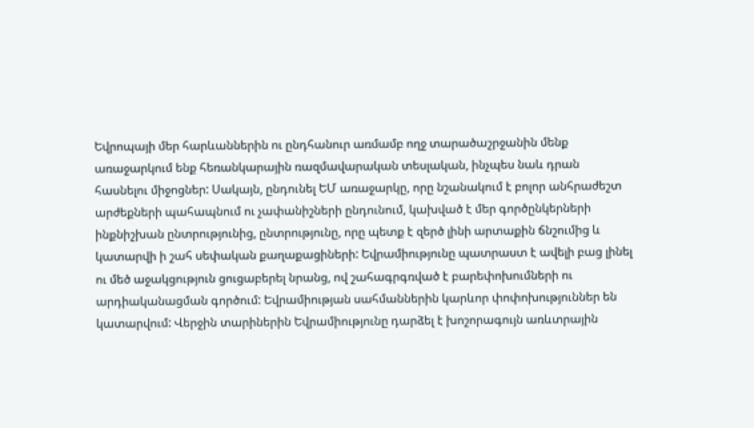Եվրոպայի մեր հարևաններին ու ընդհանուր առմամբ ողջ տարածաշրջանին մենք առաջարկում ենք հեռանկարային ռազմավարական տեսլական, ինչպես նաև դրան հասնելու միջոցներ: Սակայն, ընդունել ԵՄ առաջարկը, որը նշանակում է բոլոր անհրաժեշտ արժեքների պահապնում ու չափանիշների ընդունում, կախված է մեր գործընկերների ինքնիշխան ընտրությունից, ընտրությունը, որը պետք է զերծ լինի արտաքին ճնշումից և կատարվի ի շահ սեփական քաղաքացիների: Եվրամիությունը պատրաստ է ավելի բաց լինել ու մեծ աջակցություն ցուցաբերել նրանց, ով շահագրգռված է բարեփոխումների ու արդիականացման գործում: Եվրամիության սահմաններին կարևոր փոփոխություններ են կատարվում: Վերջին տարիներին Եվրամիությունը դարձել է խոշորագույն առևտրային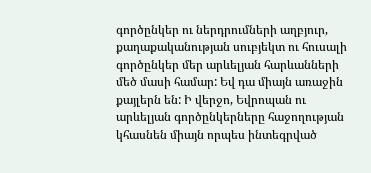գործընկեր ու ներդրումների աղբյուր, քաղաքականության սուբյեկտ ու հուսալի գործընկեր մեր արևելյան հարևանների մեծ մասի համար: Եվ դա միայն առաջին քայլերն են: Ի վերջո, Եվրոպան ու արևելյան գործընկերները հաջողության կհասնեն միայն որպես ինտեգրված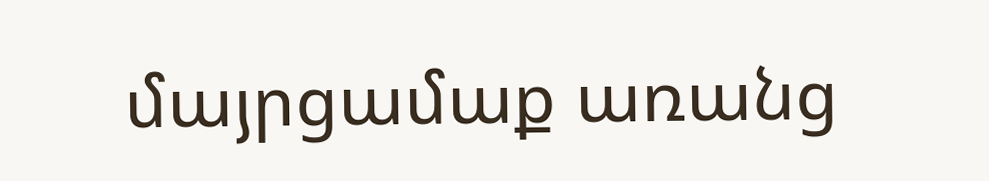մայրցամաք առանց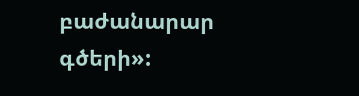բաժանարար գծերի»: